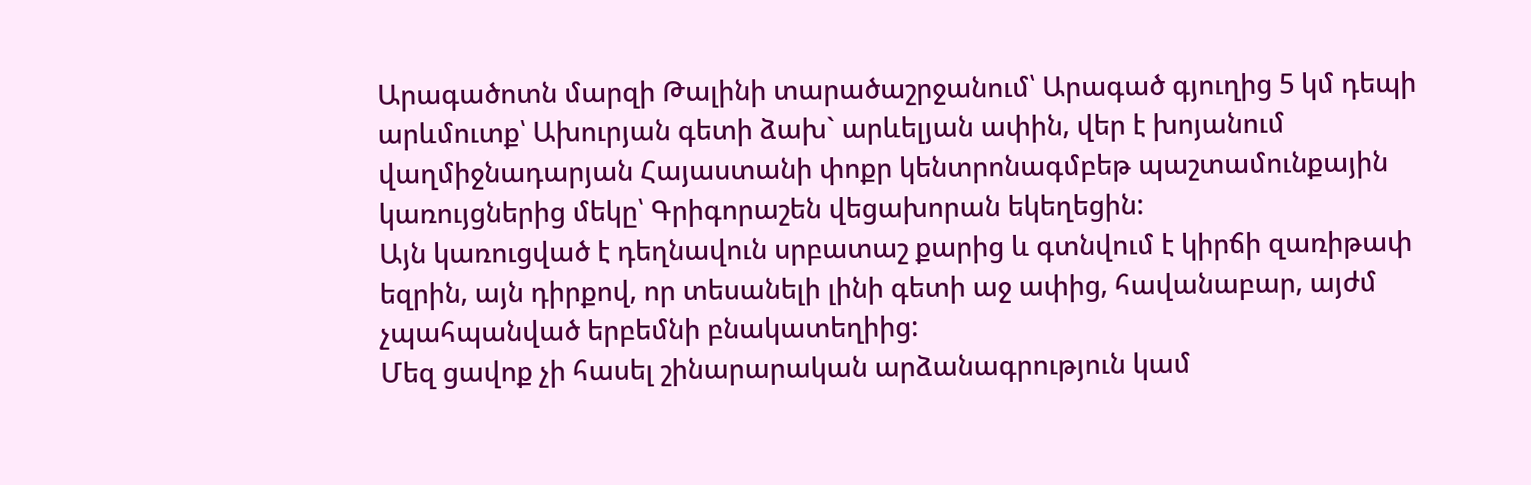Արագածոտն մարզի Թալինի տարածաշրջանում՝ Արագած գյուղից 5 կմ դեպի արևմուտք՝ Ախուրյան գետի ձախ` արևելյան ափին, վեր է խոյանում վաղմիջնադարյան Հայաստանի փոքր կենտրոնագմբեթ պաշտամունքային կառույցներից մեկը՝ Գրիգորաշեն վեցախորան եկեղեցին:
Այն կառուցված է դեղնավուն սրբատաշ քարից և գտնվում է կիրճի զառիթափ եզրին, այն դիրքով, որ տեսանելի լինի գետի աջ ափից, հավանաբար, այժմ չպահպանված երբեմնի բնակատեղիից:
Մեզ ցավոք չի հասել շինարարական արձանագրություն կամ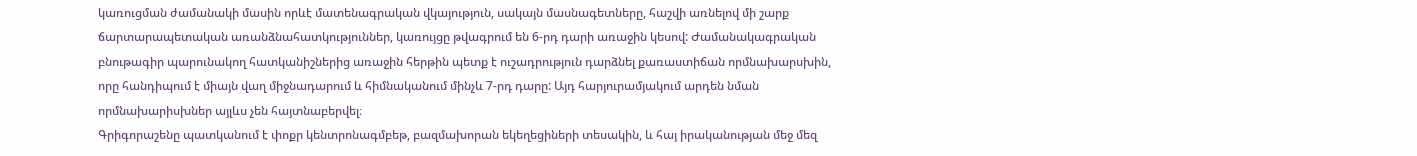կառուցման ժամանակի մասին որևէ մատենագրական վկայություն, սակայն մասնագետները, հաշվի առնելով մի շարք ճարտարապետական առանձնահատկություններ, կառույցը թվագրում են 6-րդ դարի առաջին կեսով: Ժամանակագրական բնութագիր պարունակող հատկանիշներից առաջին հերթին պետք է ուշադրություն դարձնել քառաստիճան որմնախարսխին, որը հանդիպում է միայն վաղ միջնադարում և հիմնականում մինչև 7-րդ դարը: Այդ հարյուրամյակում արդեն նման որմնախարիսխներ այլևս չեն հայտնաբերվել։
Գրիգորաշենը պատկանում է փոքր կենտրոնագմբեթ, բազմախորան եկեղեցիների տեսակին, և հայ իրականության մեջ մեզ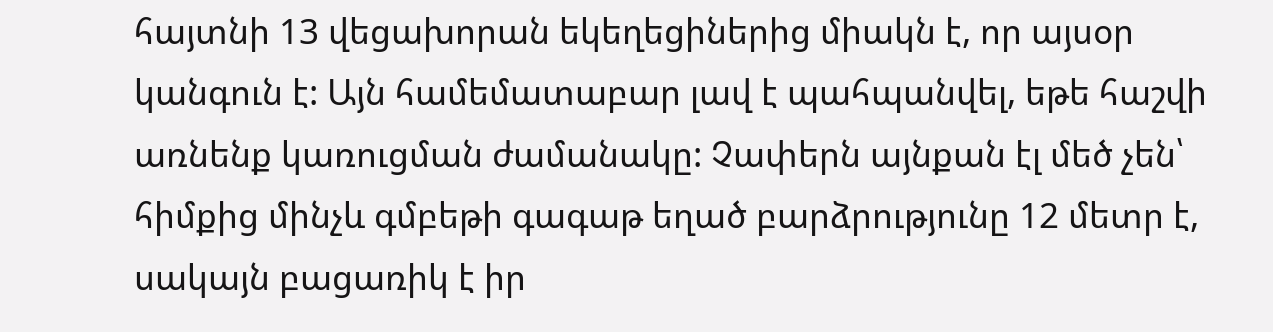հայտնի 13 վեցախորան եկեղեցիներից միակն է, որ այսօր կանգուն է: Այն համեմատաբար լավ է պահպանվել, եթե հաշվի առնենք կառուցման ժամանակը: Չափերն այնքան էլ մեծ չեն՝ հիմքից մինչև գմբեթի գագաթ եղած բարձրությունը 12 մետր է, սակայն բացառիկ է իր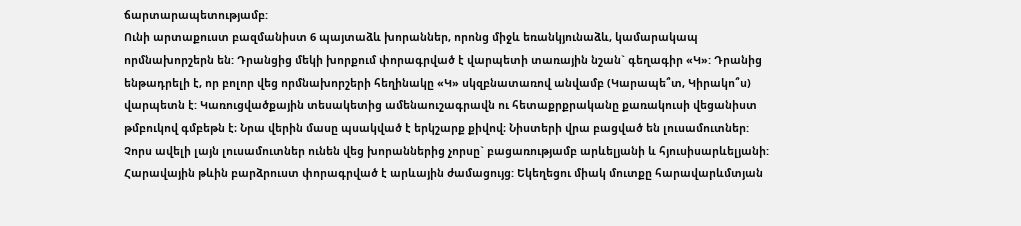ճարտարապետությամբ:
Ունի արտաքուստ բազմանիստ 6 պայտաձև խորաններ, որոնց միջև եռանկյունաձև, կամարակապ որմնախորշերն են: Դրանցից մեկի խորքում փորագրված է վարպետի տառային նշան` գեղագիր «Կ»: Դրանից ենթադրելի է, որ բոլոր վեց որմնախորշերի հեղինակը «Կ» սկզբնատառով անվամբ (Կարապե՞տ, Կիրակո՞ս) վարպետն է: Կառուցվածքային տեսակետից ամենաուշագրավն ու հետաքրքրականը քառակուսի վեցանիստ թմբուկով գմբեթն է։ Նրա վերին մասը պսակված է երկշարք քիվով։ Նիստերի վրա բացված են լուսամուտներ: Չորս ավելի լայն լուսամուտներ ունեն վեց խորաններից չորսը` բացառությամբ արևելյանի և հյուսիսարևելյանի: Հարավային թևին բարձրուստ փորագրված է արևային ժամացույց: Եկեղեցու միակ մուտքը հարավարևմտյան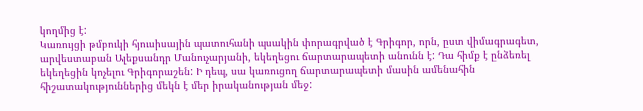կողմից է:
Կառույցի թմբուկի հյուսիսային պատուհանի պսակին փորագրված է Գրիգոր, որն, ըստ վիմագրագետ, արվեստաբան Ալեքսանդր Մանուչարյանի, եկեղեցու ճարտարապետի անունն է: Դա հիմք է ընձեռել եկեղեցին կոչելու Գրիգորաշեն: Ի դեպ, սա կառուցող ճարտարապետի մասին ամենահին հիշատակություններից մեկն է մեր իրականության մեջ: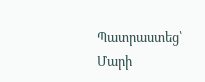Պատրաստեց՝ Մարի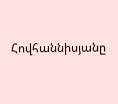Հովհաննիսյանը